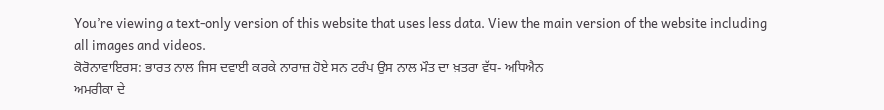You’re viewing a text-only version of this website that uses less data. View the main version of the website including all images and videos.
ਕੋਰੋਨਾਵਾਇਰਸ: ਭਾਰਤ ਨਾਲ ਜਿਸ ਦਵਾਈ ਕਰਕੇ ਨਾਰਾਜ਼ ਹੋਏ ਸਨ ਟਰੰਪ ਉਸ ਨਾਲ ਮੌਤ ਦਾ ਖ਼ਤਰਾ ਵੱਧ- ਅਧਿਐਨ
ਅਮਰੀਕਾ ਦੇ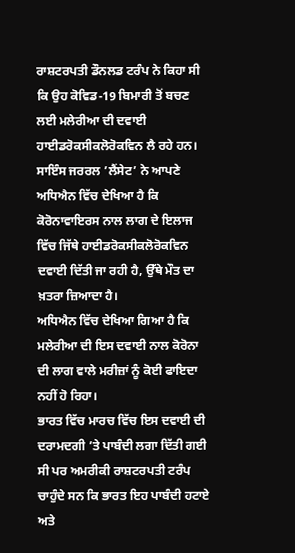ਰਾਸ਼ਟਰਪਤੀ ਡੌਨਲਡ ਟਰੰਪ ਨੇ ਕਿਹਾ ਸੀ ਕਿ ਉਹ ਕੋਵਿਡ-19 ਬਿਮਾਰੀ ਤੋਂ ਬਚਣ ਲਈ ਮਲੇਰੀਆ ਦੀ ਦਵਾਈ ਹਾਈਡਰੋਕਸੀਕਲੋਰੋਕਵਿਨ ਲੈ ਰਹੇ ਹਨ।
ਸਾਇੰਸ ਜਰਰਲ ’ਲੈਂਸੇਟ’ ਨੇ ਆਪਣੇ ਅਧਿਐਨ ਵਿੱਚ ਦੇਖਿਆ ਹੈ ਕਿ ਕੋਰੋਨਾਵਾਇਰਸ ਨਾਲ ਲਾਗ ਦੇ ਇਲਾਜ ਵਿੱਚ ਜਿੱਥੇ ਹਾਈਡਰੋਕਸੀਕਲੋਰੋਕਵਿਨ ਦਵਾਈ ਦਿੱਤੀ ਜਾ ਰਹੀ ਹੈ, ਉੱਥੇ ਮੌਤ ਦਾ ਖ਼ਤਰਾ ਜ਼ਿਆਦਾ ਹੈ।
ਅਧਿਐਨ ਵਿੱਚ ਦੇਖਿਆ ਗਿਆ ਹੈ ਕਿ ਮਲੇਰੀਆ ਦੀ ਇਸ ਦਵਾਈ ਨਾਲ ਕੋਰੋਨਾ ਦੀ ਲਾਗ ਵਾਲੇ ਮਰੀਜ਼ਾਂ ਨੂੰ ਕੋਈ ਫਾਇਦਾ ਨਹੀਂ ਹੋ ਰਿਹਾ।
ਭਾਰਤ ਵਿੱਚ ਮਾਰਚ ਵਿੱਚ ਇਸ ਦਵਾਈ ਦੀ ਦਰਾਮਦਗੀ ’ਤੇ ਪਾਬੰਦੀ ਲਗਾ ਦਿੱਤੀ ਗਈ ਸੀ ਪਰ ਅਮਰੀਕੀ ਰਾਸ਼ਟਰਪਤੀ ਟਰੰਪ ਚਾਹੁੰਦੇ ਸਨ ਕਿ ਭਾਰਤ ਇਹ ਪਾਬੰਦੀ ਹਟਾਏ ਅਤੇ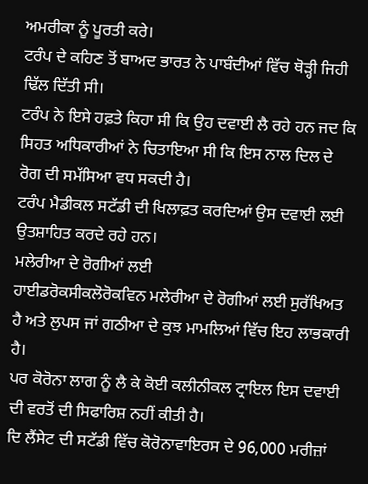ਅਮਰੀਕਾ ਨੂੰ ਪੂਰਤੀ ਕਰੇ।
ਟਰੰਪ ਦੇ ਕਹਿਣ ਤੋਂ ਬਾਅਦ ਭਾਰਤ ਨੇ ਪਾਬੰਦੀਆਂ ਵਿੱਚ ਥੋੜ੍ਹੀ ਜਿਹੀ ਢਿੱਲ ਦਿੱਤੀ ਸੀ।
ਟਰੰਪ ਨੇ ਇਸੇ ਹਫ਼ਤੇ ਕਿਹਾ ਸੀ ਕਿ ਉਹ ਦਵਾਈ ਲੈ ਰਹੇ ਹਨ ਜਦ ਕਿ ਸਿਹਤ ਅਧਿਕਾਰੀਆਂ ਨੇ ਚਿਤਾਇਆ ਸੀ ਕਿ ਇਸ ਨਾਲ ਦਿਲ ਦੇ ਰੋਗ ਦੀ ਸਮੱਸਿਆ ਵਧ ਸਕਦੀ ਹੈ।
ਟਰੰਪ ਮੈਡੀਕਲ ਸਟੱਡੀ ਦੀ ਖਿਲਾਫ਼ਤ ਕਰਦਿਆਂ ਉਸ ਦਵਾਈ ਲਈ ਉਤਸ਼ਾਹਿਤ ਕਰਦੇ ਰਹੇ ਹਨ।
ਮਲੇਰੀਆ ਦੇ ਰੋਗੀਆਂ ਲਈ
ਹਾਈਡਰੋਕਸੀਕਲੋਰੋਕਵਿਨ ਮਲੇਰੀਆ ਦੇ ਰੋਗੀਆਂ ਲਈ ਸੁਰੱਖਿਅਤ ਹੈ ਅਤੇ ਲੁਪਸ ਜਾਂ ਗਠੀਆ ਦੇ ਕੁਝ ਮਾਮਲਿਆਂ ਵਿੱਚ ਇਹ ਲਾਭਕਾਰੀ ਹੈ।
ਪਰ ਕੋਰੋਨਾ ਲਾਗ ਨੂੰ ਲੈ ਕੇ ਕੋਈ ਕਲੀਨੀਕਲ ਟ੍ਰਾਇਲ ਇਸ ਦਵਾਈ ਦੀ ਵਰਤੋਂ ਦੀ ਸਿਫਾਰਿਸ਼ ਨਹੀਂ ਕੀਤੀ ਹੈ।
ਦਿ ਲੈਂਸੇਟ ਦੀ ਸਟੱਡੀ ਵਿੱਚ ਕੋਰੋਨਾਵਾਇਰਸ ਦੇ 96,000 ਮਰੀਜ਼ਾਂ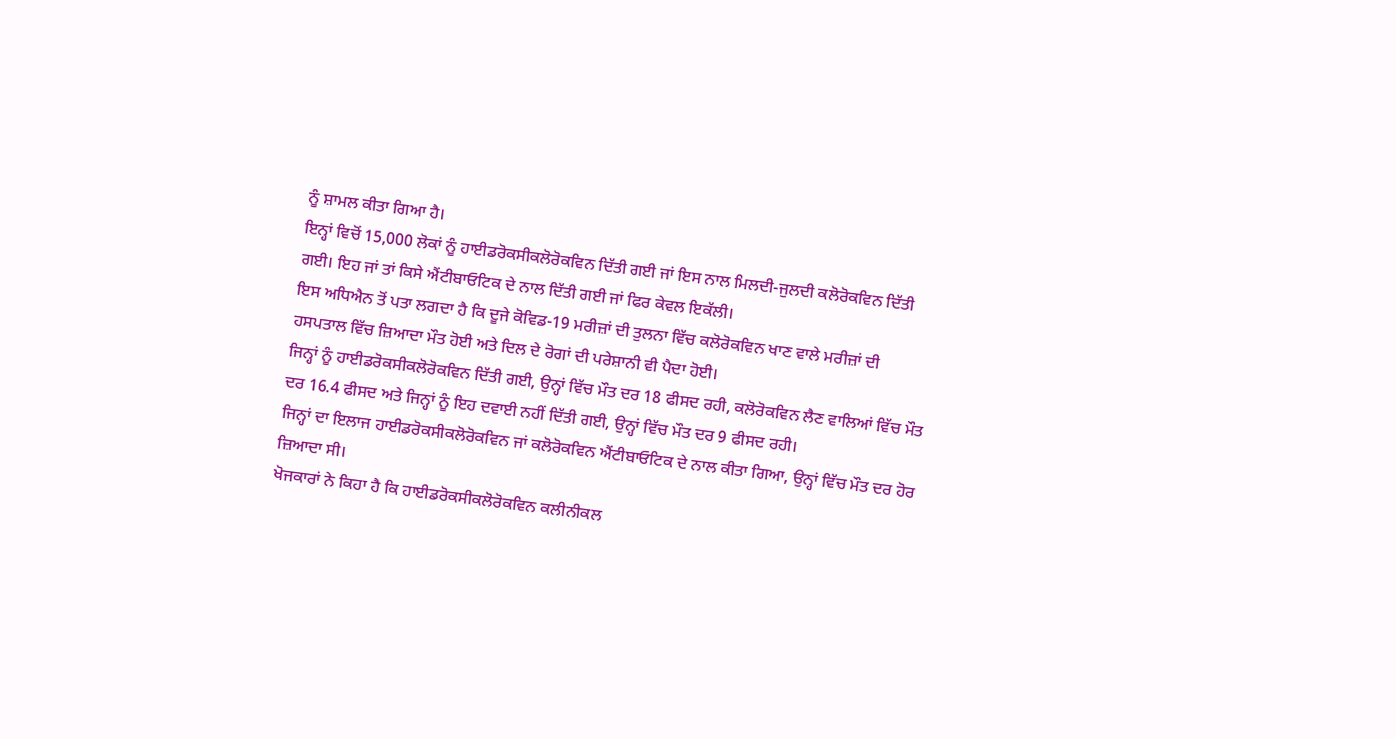ਨੂੰ ਸ਼ਾਮਲ ਕੀਤਾ ਗਿਆ ਹੈ।
ਇਨ੍ਹਾਂ ਵਿਚੋਂ 15,000 ਲੋਕਾਂ ਨੂੰ ਹਾਈਡਰੋਕਸੀਕਲੋਰੋਕਵਿਨ ਦਿੱਤੀ ਗਈ ਜਾਂ ਇਸ ਨਾਲ ਮਿਲਦੀ-ਜੁਲਦੀ ਕਲੋਰੋਕਵਿਨ ਦਿੱਤੀ ਗਈ। ਇਹ ਜਾਂ ਤਾਂ ਕਿਸੇ ਐਂਟੀਬਾਓਟਿਕ ਦੇ ਨਾਲ ਦਿੱਤੀ ਗਈ ਜਾਂ ਫਿਰ ਕੇਵਲ ਇਕੱਲੀ।
ਇਸ ਅਧਿਐਨ ਤੋਂ ਪਤਾ ਲਗਦਾ ਹੈ ਕਿ ਦੂਜੇ ਕੋਵਿਡ-19 ਮਰੀਜ਼ਾਂ ਦੀ ਤੁਲਨਾ ਵਿੱਚ ਕਲੋਰੋਕਵਿਨ ਖਾਣ ਵਾਲੇ ਮਰੀਜ਼ਾਂ ਦੀ ਹਸਪਤਾਲ ਵਿੱਚ ਜ਼ਿਆਦਾ ਮੌਤ ਹੋਈ ਅਤੇ ਦਿਲ ਦੇ ਰੋਗਾਂ ਦੀ ਪਰੇਸ਼ਾਨੀ ਵੀ ਪੈਦਾ ਹੋਈ।
ਜਿਨ੍ਹਾਂ ਨੂੰ ਹਾਈਡਰੋਕਸੀਕਲੋਰੋਕਵਿਨ ਦਿੱਤੀ ਗਈ, ਉਨ੍ਹਾਂ ਵਿੱਚ ਮੌਤ ਦਰ 18 ਫੀਸਦ ਰਹੀ, ਕਲੋਰੋਕਵਿਨ ਲੈਣ ਵਾਲਿਆਂ ਵਿੱਚ ਮੌਤ ਦਰ 16.4 ਫੀਸਦ ਅਤੇ ਜਿਨ੍ਹਾਂ ਨੂੰ ਇਹ ਦਵਾਈ ਨਹੀਂ ਦਿੱਤੀ ਗਈ, ਉਨ੍ਹਾਂ ਵਿੱਚ ਮੌਤ ਦਰ 9 ਫੀਸਦ ਰਹੀ।
ਜਿਨ੍ਹਾਂ ਦਾ ਇਲਾਜ ਹਾਈਡਰੋਕਸੀਕਲੋਰੋਕਵਿਨ ਜਾਂ ਕਲੋਰੋਕਵਿਨ ਐਂਟੀਬਾਓਟਿਕ ਦੇ ਨਾਲ ਕੀਤਾ ਗਿਆ, ਉਨ੍ਹਾਂ ਵਿੱਚ ਮੌਤ ਦਰ ਹੋਰ ਜ਼ਿਆਦਾ ਸੀ।
ਖੋਜਕਾਰਾਂ ਨੇ ਕਿਹਾ ਹੈ ਕਿ ਹਾਈਡਰੋਕਸੀਕਲੋਰੋਕਵਿਨ ਕਲੀਨੀਕਲ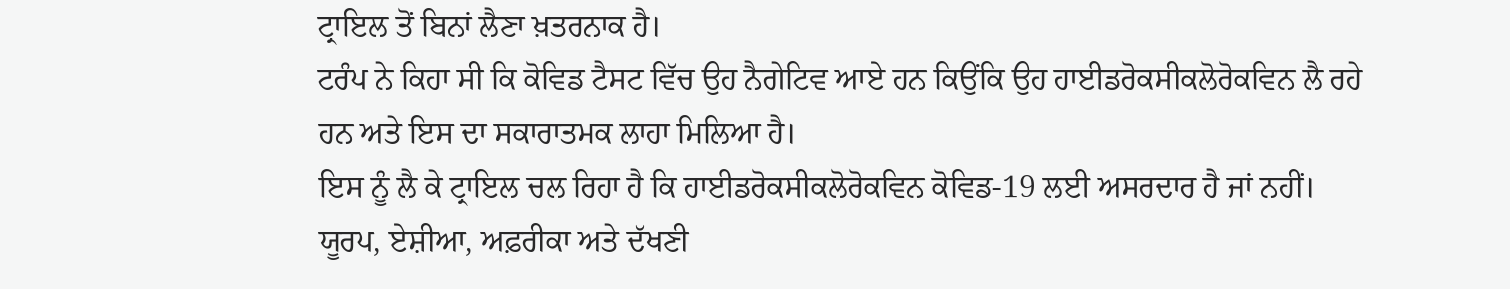ਟ੍ਰਾਇਲ ਤੋਂ ਬਿਨਾਂ ਲੈਣਾ ਖ਼ਤਰਨਾਕ ਹੈ।
ਟਰੰਪ ਨੇ ਕਿਹਾ ਸੀ ਕਿ ਕੋਵਿਡ ਟੈਸਟ ਵਿੱਚ ਉਹ ਨੈਗੇਟਿਵ ਆਏ ਹਨ ਕਿਉਂਕਿ ਉਹ ਹਾਈਡਰੋਕਸੀਕਲੋਰੋਕਵਿਨ ਲੈ ਰਹੇ ਹਨ ਅਤੇ ਇਸ ਦਾ ਸਕਾਰਾਤਮਕ ਲਾਹਾ ਮਿਲਿਆ ਹੈ।
ਇਸ ਨੂੰ ਲੈ ਕੇ ਟ੍ਰਾਇਲ ਚਲ ਰਿਹਾ ਹੈ ਕਿ ਹਾਈਡਰੋਕਸੀਕਲੋਰੋਕਵਿਨ ਕੋਵਿਡ-19 ਲਈ ਅਸਰਦਾਰ ਹੈ ਜਾਂ ਨਹੀਂ।
ਯੂਰਪ, ਏਸ਼ੀਆ, ਅਫ਼ਰੀਕਾ ਅਤੇ ਦੱਖਣੀ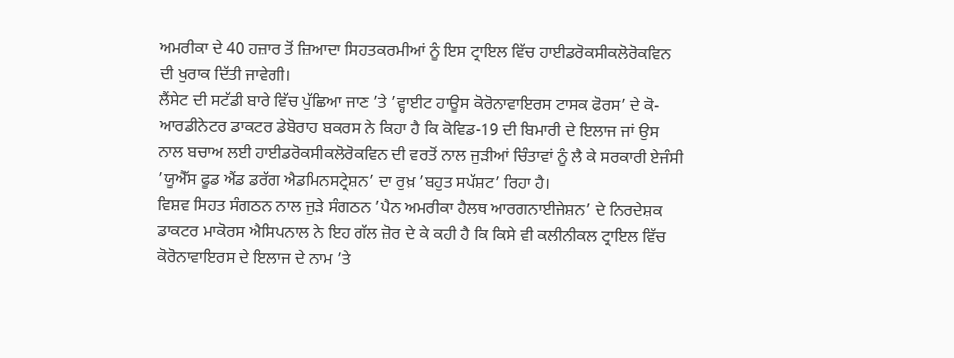ਅਮਰੀਕਾ ਦੇ 40 ਹਜ਼ਾਰ ਤੋਂ ਜ਼ਿਆਦਾ ਸਿਹਤਕਰਮੀਆਂ ਨੂੰ ਇਸ ਟ੍ਰਾਇਲ ਵਿੱਚ ਹਾਈਡਰੋਕਸੀਕਲੋਰੋਕਵਿਨ ਦੀ ਖੁਰਾਕ ਦਿੱਤੀ ਜਾਵੇਗੀ।
ਲੈਂਸੇਟ ਦੀ ਸਟੱਡੀ ਬਾਰੇ ਵਿੱਚ ਪੁੱਛਿਆ ਜਾਣ ’ਤੇ ’ਵ੍ਹਾਈਟ ਹਾਊਸ ਕੋਰੋਨਾਵਾਇਰਸ ਟਾਸਕ ਫੋਰਸ’ ਦੇ ਕੋ-ਆਰਡੀਨੇਟਰ ਡਾਕਟਰ ਡੇਬੋਰਾਹ ਬਕਰਸ ਨੇ ਕਿਹਾ ਹੈ ਕਿ ਕੋਵਿਡ-19 ਦੀ ਬਿਮਾਰੀ ਦੇ ਇਲਾਜ ਜਾਂ ਉਸ ਨਾਲ ਬਚਾਅ ਲਈ ਹਾਈਡਰੋਕਸੀਕਲੋਰੋਕਵਿਨ ਦੀ ਵਰਤੋਂ ਨਾਲ ਜੁੜੀਆਂ ਚਿੰਤਾਵਾਂ ਨੂੰ ਲੈ ਕੇ ਸਰਕਾਰੀ ਏਜੰਸੀ ’ਯੂਐੱਸ ਫੂਡ ਐਂਡ ਡਰੱਗ ਐਡਮਿਨਸਟ੍ਰੇਸ਼ਨ’ ਦਾ ਰੁਖ਼ ’ਬਹੁਤ ਸਪੱਸ਼ਟ’ ਰਿਹਾ ਹੈ।
ਵਿਸ਼ਵ ਸਿਹਤ ਸੰਗਠਨ ਨਾਲ ਜੁੜੇ ਸੰਗਠਨ ’ਪੈਨ ਅਮਰੀਕਾ ਹੈਲਥ ਆਰਗਨਾਈਜੇਸ਼ਨ’ ਦੇ ਨਿਰਦੇਸ਼ਕ ਡਾਕਟਰ ਮਾਕੋਰਸ ਐਸਿਪਨਾਲ ਨੇ ਇਹ ਗੱਲ ਜ਼ੋਰ ਦੇ ਕੇ ਕਹੀ ਹੈ ਕਿ ਕਿਸੇ ਵੀ ਕਲੀਨੀਕਲ ਟ੍ਰਾਇਲ ਵਿੱਚ ਕੋਰੋਨਾਵਾਇਰਸ ਦੇ ਇਲਾਜ ਦੇ ਨਾਮ ’ਤੇ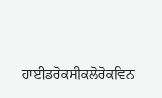ਹਾਈਡਰੋਕਸੀਕਲੋਰੋਕਵਿਨ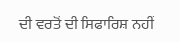ਦੀ ਵਰਤੋਂ ਦੀ ਸਿਫਾਰਿਸ਼ ਨਹੀਂ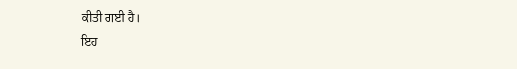ਕੀਤੀ ਗਈ ਹੈ।
ਇਹ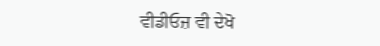ਵੀਡੀਓਜ਼ ਵੀ ਦੇਖੋ